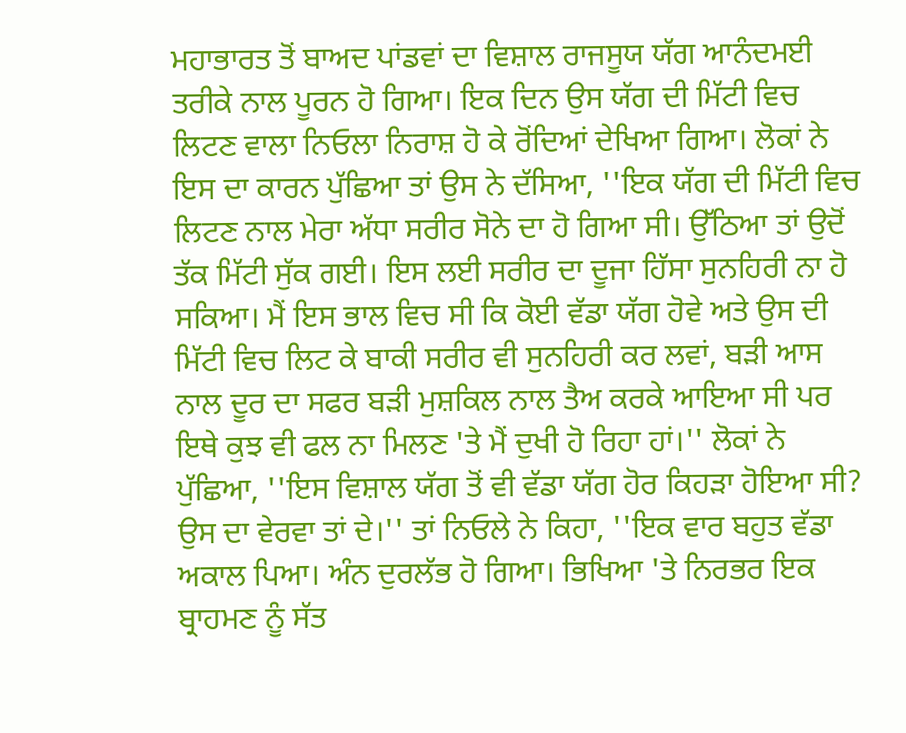ਮਹਾਭਾਰਤ ਤੋਂ ਬਾਅਦ ਪਾਂਡਵਾਂ ਦਾ ਵਿਸ਼ਾਲ ਰਾਜਸੂਯ ਯੱਗ ਆਨੰਦਮਈ ਤਰੀਕੇ ਨਾਲ ਪੂਰਨ ਹੋ ਗਿਆ। ਇਕ ਦਿਨ ਉਸ ਯੱਗ ਦੀ ਮਿੱਟੀ ਵਿਚ ਲਿਟਣ ਵਾਲਾ ਨਿਓਲਾ ਨਿਰਾਸ਼ ਹੋ ਕੇ ਰੋਂਦਿਆਂ ਦੇਖਿਆ ਗਿਆ। ਲੋਕਾਂ ਨੇ ਇਸ ਦਾ ਕਾਰਨ ਪੁੱਛਿਆ ਤਾਂ ਉਸ ਨੇ ਦੱਸਿਆ, ''ਇਕ ਯੱਗ ਦੀ ਮਿੱਟੀ ਵਿਚ ਲਿਟਣ ਨਾਲ ਮੇਰਾ ਅੱਧਾ ਸਰੀਰ ਸੋਨੇ ਦਾ ਹੋ ਗਿਆ ਸੀ। ਉੱਠਿਆ ਤਾਂ ਉਦੋਂ ਤੱਕ ਮਿੱਟੀ ਸੁੱਕ ਗਈ। ਇਸ ਲਈ ਸਰੀਰ ਦਾ ਦੂਜਾ ਹਿੱਸਾ ਸੁਨਹਿਰੀ ਨਾ ਹੋ ਸਕਿਆ। ਮੈਂ ਇਸ ਭਾਲ ਵਿਚ ਸੀ ਕਿ ਕੋਈ ਵੱਡਾ ਯੱਗ ਹੋਵੇ ਅਤੇ ਉਸ ਦੀ ਮਿੱਟੀ ਵਿਚ ਲਿਟ ਕੇ ਬਾਕੀ ਸਰੀਰ ਵੀ ਸੁਨਹਿਰੀ ਕਰ ਲਵਾਂ, ਬੜੀ ਆਸ ਨਾਲ ਦੂਰ ਦਾ ਸਫਰ ਬੜੀ ਮੁਸ਼ਕਿਲ ਨਾਲ ਤੈਅ ਕਰਕੇ ਆਇਆ ਸੀ ਪਰ ਇਥੇ ਕੁਝ ਵੀ ਫਲ ਨਾ ਮਿਲਣ 'ਤੇ ਮੈਂ ਦੁਖੀ ਹੋ ਰਿਹਾ ਹਾਂ।'' ਲੋਕਾਂ ਨੇ ਪੁੱਛਿਆ, ''ਇਸ ਵਿਸ਼ਾਲ ਯੱਗ ਤੋਂ ਵੀ ਵੱਡਾ ਯੱਗ ਹੋਰ ਕਿਹੜਾ ਹੋਇਆ ਸੀ? ਉਸ ਦਾ ਵੇਰਵਾ ਤਾਂ ਦੇ।'' ਤਾਂ ਨਿਓਲੇ ਨੇ ਕਿਹਾ, ''ਇਕ ਵਾਰ ਬਹੁਤ ਵੱਡਾ ਅਕਾਲ ਪਿਆ। ਅੰਨ ਦੁਰਲੱਭ ਹੋ ਗਿਆ। ਭਿਖਿਆ 'ਤੇ ਨਿਰਭਰ ਇਕ ਬ੍ਰਾਹਮਣ ਨੂੰ ਸੱਤ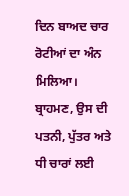ਦਿਨ ਬਾਅਦ ਚਾਰ ਰੋਟੀਆਂ ਦਾ ਅੰਨ ਮਿਲਿਆ। ਬ੍ਰਾਹਮਣ, ਉਸ ਦੀ ਪਤਨੀ, ਪੁੱਤਰ ਅਤੇ ਧੀ ਚਾਰਾਂ ਲਈ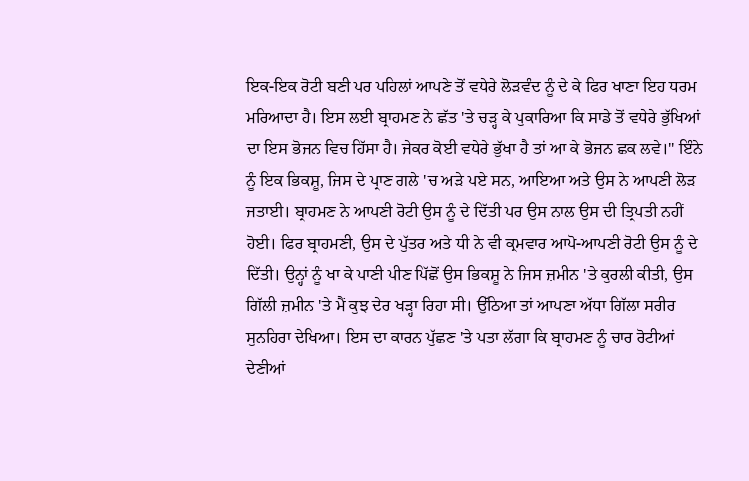ਇਕ-ਇਕ ਰੋਟੀ ਬਣੀ ਪਰ ਪਹਿਲਾਂ ਆਪਣੇ ਤੋਂ ਵਧੇਰੇ ਲੋੜਵੰਦ ਨੂੰ ਦੇ ਕੇ ਫਿਰ ਖਾਣਾ ਇਹ ਧਰਮ ਮਰਿਆਦਾ ਹੈ। ਇਸ ਲਈ ਬ੍ਰਾਹਮਣ ਨੇ ਛੱਤ 'ਤੇ ਚੜ੍ਹ ਕੇ ਪੁਕਾਰਿਆ ਕਿ ਸਾਡੇ ਤੋਂ ਵਧੇਰੇ ਭੁੱਖਿਆਂ ਦਾ ਇਸ ਭੋਜਨ ਵਿਚ ਹਿੱਸਾ ਹੈ। ਜੇਕਰ ਕੋਈ ਵਧੇਰੇ ਭੁੱਖਾ ਹੈ ਤਾਂ ਆ ਕੇ ਭੋਜਨ ਛਕ ਲਵੇ।'' ਇੰਨੇ ਨੂੰ ਇਕ ਭਿਕਸ਼ੂ, ਜਿਸ ਦੇ ਪ੍ਰਾਣ ਗਲੇ 'ਚ ਅੜੇ ਪਏ ਸਨ, ਆਇਆ ਅਤੇ ਉਸ ਨੇ ਆਪਣੀ ਲੋੜ ਜਤਾਈ। ਬ੍ਰਾਹਮਣ ਨੇ ਆਪਣੀ ਰੋਟੀ ਉਸ ਨੂੰ ਦੇ ਦਿੱਤੀ ਪਰ ਉਸ ਨਾਲ ਉਸ ਦੀ ਤ੍ਰਿਪਤੀ ਨਹੀਂ ਹੋਈ। ਫਿਰ ਬ੍ਰਾਹਮਣੀ, ਉਸ ਦੇ ਪੁੱਤਰ ਅਤੇ ਧੀ ਨੇ ਵੀ ਕ੍ਰਮਵਾਰ ਆਪੋ-ਆਪਣੀ ਰੋਟੀ ਉਸ ਨੂੰ ਦੇ ਦਿੱਤੀ। ਉਨ੍ਹਾਂ ਨੂੰ ਖਾ ਕੇ ਪਾਣੀ ਪੀਣ ਪਿੱਛੋਂ ਉਸ ਭਿਕਸ਼ੂ ਨੇ ਜਿਸ ਜ਼ਮੀਨ 'ਤੇ ਕੁਰਲੀ ਕੀਤੀ, ਉਸ ਗਿੱਲੀ ਜ਼ਮੀਨ 'ਤੇ ਮੈਂ ਕੁਝ ਦੇਰ ਖੜ੍ਹਾ ਰਿਹਾ ਸੀ। ਉੱਠਿਆ ਤਾਂ ਆਪਣਾ ਅੱਧਾ ਗਿੱਲਾ ਸਰੀਰ ਸੁਨਹਿਰਾ ਦੇਖਿਆ। ਇਸ ਦਾ ਕਾਰਨ ਪੁੱਛਣ 'ਤੇ ਪਤਾ ਲੱਗਾ ਕਿ ਬ੍ਰਾਹਮਣ ਨੂੰ ਚਾਰ ਰੋਟੀਆਂ ਦੇਣੀਆਂ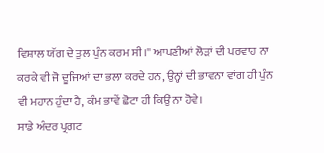ਵਿਸ਼ਾਲ ਯੱਗ ਦੇ ਤੁਲ ਪੁੰਨ ਕਰਮ ਸੀ।'' ਆਪਣੀਆਂ ਲੋੜਾਂ ਦੀ ਪਰਵਾਹ ਨਾ ਕਰਕੇ ਵੀ ਜੋ ਦੂਜਿਆਂ ਦਾ ਭਲਾ ਕਰਦੇ ਹਨ, ਉਨ੍ਹਾਂ ਦੀ ਭਾਵਨਾ ਵਾਂਗ ਹੀ ਪੁੰਨ ਵੀ ਮਹਾਨ ਹੁੰਦਾ ਹੈ, ਕੰਮ ਭਾਵੇਂ ਛੋਟਾ ਹੀ ਕਿਉਂ ਨਾ ਹੋਵੇ।
ਸਾਡੇ ਅੰਦਰ ਪ੍ਰਗਟ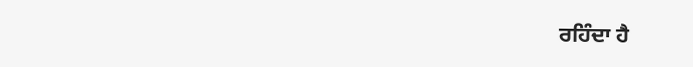ਰਹਿੰਦਾ ਹੈ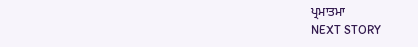ਪ੍ਰਮਾਤਮਾ
NEXT STORY